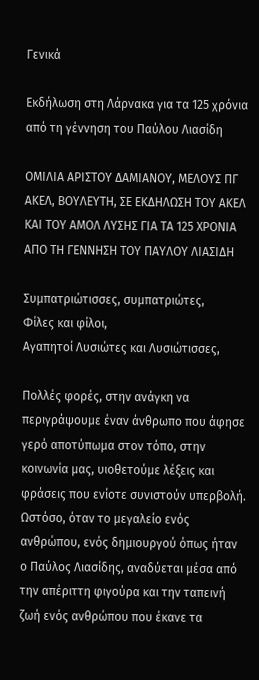Γενικά

Εκδήλωση στη Λάρνακα για τα 125 χρόνια από τη γέννηση του Παύλου Λιασίδη

ΟΜΙΛΙΑ ΑΡΙΣΤΟΥ ΔΑΜΙΑΝΟΥ, ΜΕΛΟΥΣ ΠΓ ΑΚΕΛ, ΒΟΥΛΕΥΤΗ, ΣΕ ΕΚΔΗΛΩΣΗ ΤΟΥ ΑΚΕΛ ΚΑΙ ΤΟΥ ΑΜΟΛ ΛΥΣΗΣ ΓΙΑ ΤΑ 125 ΧΡΟΝΙΑ ΑΠΟ ΤΗ ΓΕΝΝΗΣΗ ΤΟΥ ΠΑΥΛΟΥ ΛΙΑΣΙΔΗ

Συμπατριώτισσες, συμπατριώτες,
Φίλες και φίλοι,
Αγαπητοί Λυσιώτες και Λυσιώτισσες,

Πολλές φορές, στην ανάγκη να περιγράψουμε έναν άνθρωπο που άφησε γερό αποτύπωμα στον τόπο, στην κοινωνία μας, υιοθετούμε λέξεις και φράσεις που ενίοτε συνιστούν υπερβολή. Ωστόσο, όταν το μεγαλείο ενός ανθρώπου, ενός δημιουργού όπως ήταν ο Παύλος Λιασίδης, αναδύεται μέσα από την απέριττη φιγούρα και την ταπεινή ζωή ενός ανθρώπου που έκανε τα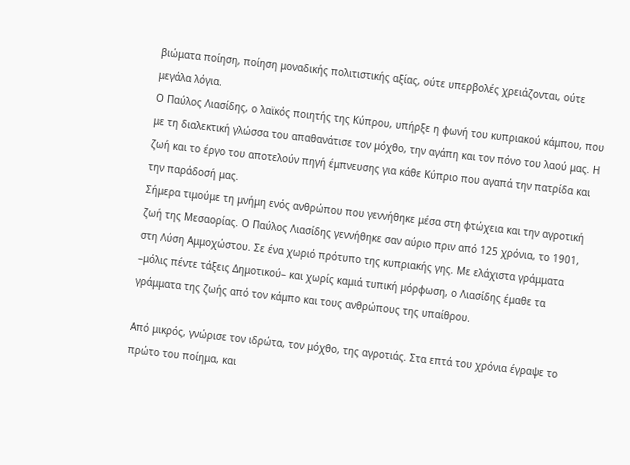βιώματα ποίηση, ποίηση μοναδικής πολιτιστικής αξίας, ούτε υπερβολές χρειάζονται, ούτε μεγάλα λόγια.
Ο Παύλος Λιασίδης, ο λαϊκός ποιητής της Κύπρου, υπήρξε η φωνή του κυπριακού κάμπου, που με τη διαλεκτική γλώσσα του απαθανάτισε τον μόχθο, την αγάπη και τον πόνο του λαού μας. Η ζωή και το έργο του αποτελούν πηγή έμπνευσης για κάθε Κύπριο που αγαπά την πατρίδα και την παράδοσή μας.
Σήμερα τιμούμε τη μνήμη ενός ανθρώπου που γεννήθηκε μέσα στη φτώχεια και την αγροτική ζωή της Μεσαορίας. Ο Παύλος Λιασίδης γεννήθηκε σαν αύριο πριν από 125 χρόνια, το 1901, στη Λύση Αμμοχώστου. Σε ένα χωριό πρότυπο της κυπριακής γης. Με ελάχιστα γράμματα –μόλις πέντε τάξεις Δημοτικού– και χωρίς καμιά τυπική μόρφωση, ο Λιασίδης έμαθε τα γράμματα της ζωής από τον κάμπο και τους ανθρώπους της υπαίθρου.

Από μικρός, γνώρισε τον ιδρώτα, τον μόχθο, της αγροτιάς. Στα επτά του χρόνια έγραψε το πρώτο του ποίημα, και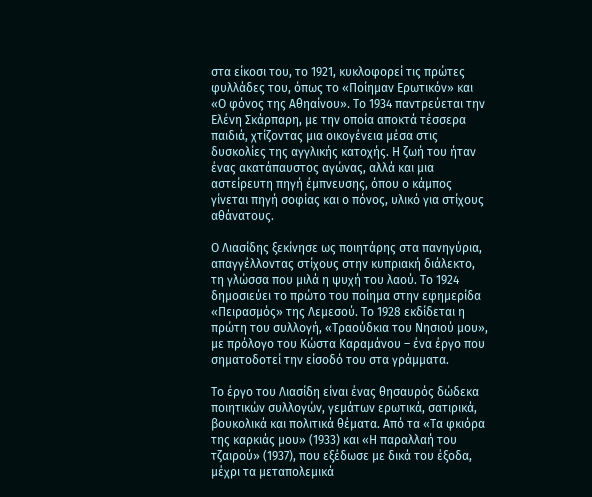στα είκοσι του, το 1921, κυκλοφορεί τις πρώτες φυλλάδες του, όπως το «Ποίημαν Ερωτικόν» και «Ο φόνος της Αθηαίνου». Το 1934 παντρεύεται την Ελένη Σκάρπαρη, με την οποία αποκτά τέσσερα παιδιά, χτίζοντας μια οικογένεια μέσα στις δυσκολίες της αγγλικής κατοχής. Η ζωή του ήταν ένας ακατάπαυστος αγώνας, αλλά και μια αστείρευτη πηγή έμπνευσης, όπου ο κάμπος γίνεται πηγή σοφίας και ο πόνος, υλικό για στίχους αθάνατους.

Ο Λιασίδης ξεκίνησε ως ποιητάρης στα πανηγύρια, απαγγέλλοντας στίχους στην κυπριακή διάλεκτο, τη γλώσσα που μιλά η ψυχή του λαού. Το 1924 δημοσιεύει το πρώτο του ποίημα στην εφημερίδα «Πειρασμός» της Λεμεσού. Το 1928 εκδίδεται η πρώτη του συλλογή, «Τραούδκια του Νησιού μου», με πρόλογο του Κώστα Καραμάνου – ένα έργο που σηματοδοτεί την είσοδό του στα γράμματα.

Το έργο του Λιασίδη είναι ένας θησαυρός δώδεκα ποιητικών συλλογών, γεμάτων ερωτικά, σατιρικά, βουκολικά και πολιτικά θέματα. Από τα «Τα φκιόρα της καρκιάς μου» (1933) και «Η παραλλαή του τζαιρού» (1937), που εξέδωσε με δικά του έξοδα, μέχρι τα μεταπολεμικά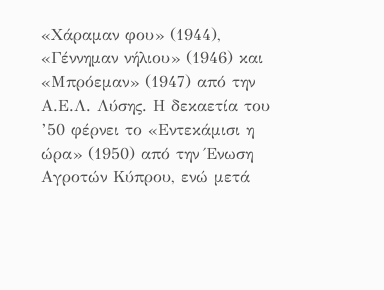«Χάραμαν φου» (1944), «Γέννημαν νήλιου» (1946) και «Μπρόεμαν» (1947) από την Α.Ε.Λ. Λύσης. Η δεκαετία του ’50 φέρνει το «Εντεκάμισι η ώρα» (1950) από την Ένωση Αγροτών Κύπρου, ενώ μετά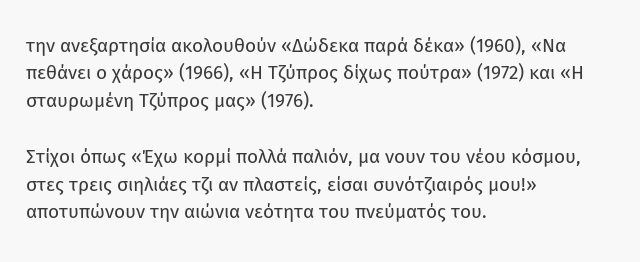την ανεξαρτησία ακολουθούν «Δώδεκα παρά δέκα» (1960), «Να πεθάνει ο χάρος» (1966), «Η Τζύπρος δίχως πούτρα» (1972) και «Η σταυρωμένη Τζύπρος μας» (1976).

Στίχοι όπως «Έχω κορμί πολλά παλιόν, μα νουν του νέου κόσμου, στες τρεις σιηλιάες τζι αν πλαστείς, είσαι συνότζιαιρός μου!» αποτυπώνουν την αιώνια νεότητα του πνεύματός του.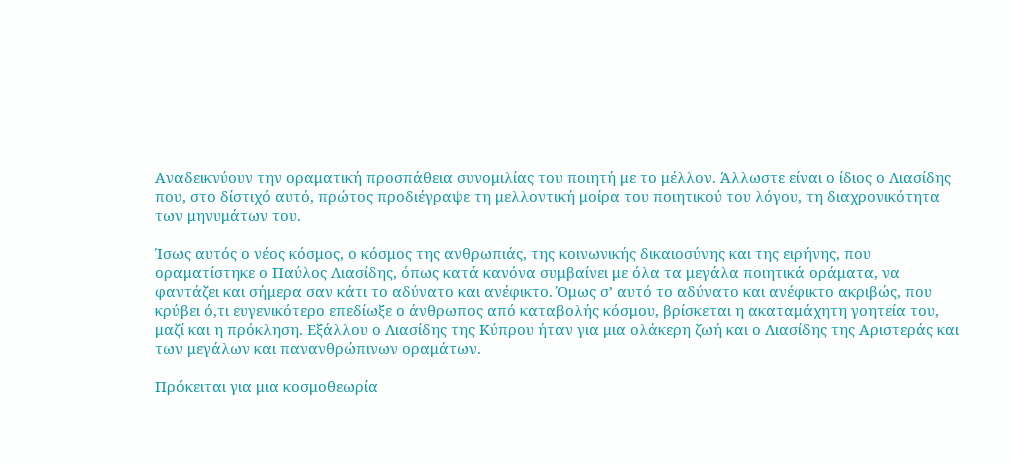Αναδεικνύουν την οραματική προσπάθεια συνομιλίας του ποιητή με το μέλλον. Άλλωστε είναι ο ίδιος ο Λιασίδης που, στο δίστιχό αυτό, πρώτος προδιέγραψε τη μελλοντική μοίρα του ποιητικού του λόγου, τη διαχρονικότητα των μηνυμάτων του.

Ίσως αυτός ο νέος κόσμος, ο κόσμος της ανθρωπιάς, της κοινωνικής δικαιοσύνης και της ειρήνης, που οραματίστηκε ο Παύλος Λιασίδης, όπως κατά κανόνα συμβαίνει με όλα τα μεγάλα ποιητικά οράματα, να φαντάζει και σήμερα σαν κάτι το αδύνατο και ανέφικτο. Όμως σ’ αυτό το αδύνατο και ανέφικτο ακριβώς, που κρύβει ό,τι ευγενικότερο επεδίωξε ο άνθρωπος από καταβολής κόσμου, βρίσκεται η ακαταμάχητη γοητεία του, μαζί και η πρόκληση. Εξάλλου ο Λιασίδης της Κύπρου ήταν για μια ολάκερη ζωή και ο Λιασίδης της Αριστεράς και των μεγάλων και πανανθρώπινων οραμάτων.

Πρόκειται για μια κοσμοθεωρία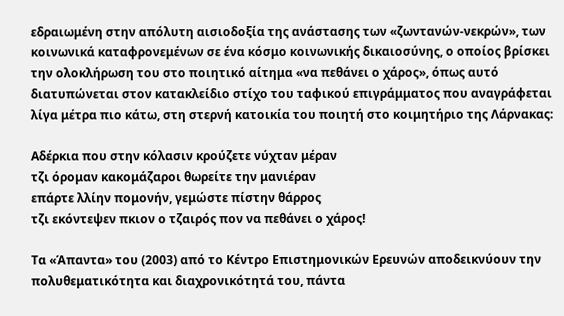εδραιωμένη στην απόλυτη αισιοδοξία της ανάστασης των «ζωντανών-νεκρών», των κοινωνικά καταφρονεμένων σε ένα κόσμο κοινωνικής δικαιοσύνης, ο οποίος βρίσκει την ολοκλήρωση του στο ποιητικό αίτημα «να πεθάνει ο χάρος», όπως αυτό διατυπώνεται στον κατακλείδιο στίχο του ταφικού επιγράμματος που αναγράφεται λίγα μέτρα πιο κάτω, στη στερνή κατοικία του ποιητή στο κοιμητήριο της Λάρνακας:

Αδέρκια που στην κόλασιν κρούζετε νύχταν μέραν
τζι όρομαν κακομάζαροι θωρείτε την μανιέραν
επάρτε λλίην πομονήν, γεμώστε πίστην θάρρος
τζι εκόντεψεν πκιον ο τζαιρός πον να πεθάνει ο χάρος!

Τα «Άπαντα» του (2003) από το Κέντρο Επιστημονικών Ερευνών αποδεικνύουν την πολυθεματικότητα και διαχρονικότητά του, πάντα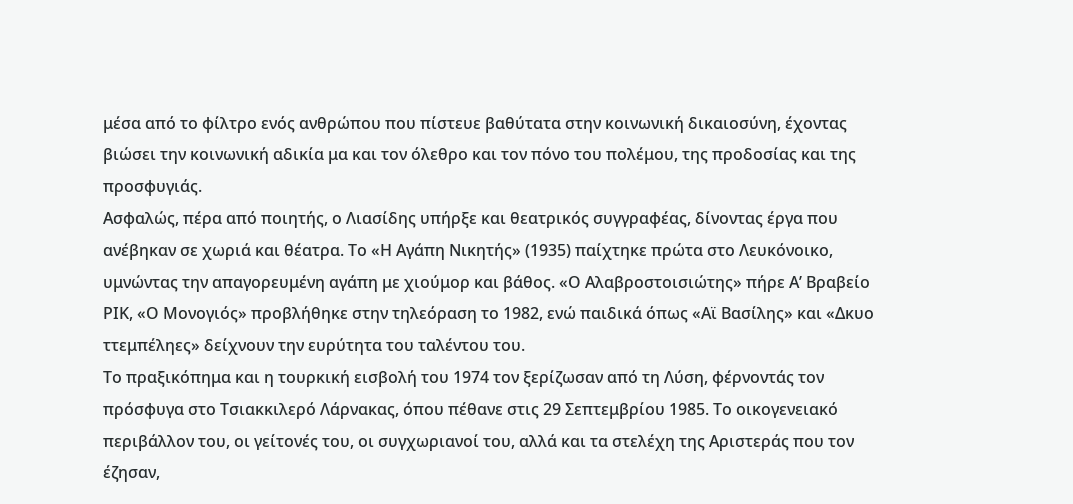μέσα από το φίλτρο ενός ανθρώπου που πίστευε βαθύτατα στην κοινωνική δικαιοσύνη, έχοντας βιώσει την κοινωνική αδικία μα και τον όλεθρο και τον πόνο του πολέμου, της προδοσίας και της προσφυγιάς.
Ασφαλώς, πέρα από ποιητής, ο Λιασίδης υπήρξε και θεατρικός συγγραφέας, δίνοντας έργα που ανέβηκαν σε χωριά και θέατρα. Το «Η Αγάπη Νικητής» (1935) παίχτηκε πρώτα στο Λευκόνοικο, υμνώντας την απαγορευμένη αγάπη με χιούμορ και βάθος. «Ο Αλαβροστοισιώτης» πήρε Α’ Βραβείο ΡΙΚ, «Ο Μονογιός» προβλήθηκε στην τηλεόραση το 1982, ενώ παιδικά όπως «Αϊ Βασίλης» και «Δκυο ττεμπέληες» δείχνουν την ευρύτητα του ταλέντου του.
Το πραξικόπημα και η τουρκική εισβολή του 1974 τον ξερίζωσαν από τη Λύση, φέρνοντάς τον πρόσφυγα στο Τσιακκιλερό Λάρνακας, όπου πέθανε στις 29 Σεπτεμβρίου 1985. Το οικογενειακό περιβάλλον του, οι γείτονές του, οι συγχωριανοί του, αλλά και τα στελέχη της Αριστεράς που τον έζησαν,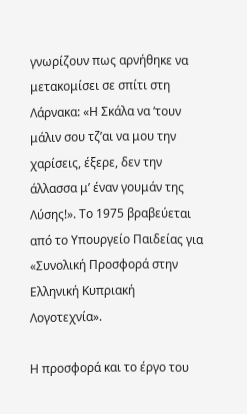γνωρίζουν πως αρνήθηκε να μετακομίσει σε σπίτι στη Λάρνακα: «Η Σκάλα να ‘τουν μάλιν σου τζ’αι να μου την χαρίσεις, έξερε, δεν την άλλασσα μ’ έναν γουμάν της Λύσης!». Το 1975 βραβεύεται από το Υπουργείο Παιδείας για «Συνολική Προσφορά στην Ελληνική Κυπριακή Λογοτεχνία».

Η προσφορά και το έργο του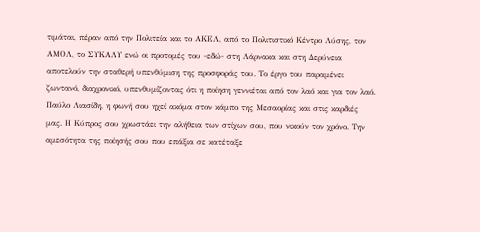τιμάται, πέραν από την Πολιτεία και το ΑΚΕΛ, από το Πολιτιστικό Κέντρο Λύσης, τον ΑΜΟΛ, το ΣΥΚΑΛΥ ενώ οι προτομές του -εδώ- στη Λάρνακα και στη Δερύνεια αποτελούν την σταθερή υπενθύμιση της προσφοράς του. Το έργο του παραμένει ζωντανό, διαχρονικό, υπενθυμίζοντας ότι η ποίηση γεννιέται από τον λαό και για τον λαό.
Παύλο Λιασίδη, η φωνή σου ηχεί ακόμα στον κάμπο της Μεσαορίας και στις καρδιές μας. Η Κύπρος σου χρωστάει την αλήθεια των στίχων σου, που νικούν τον χρόνο. Την αμεσότητα της ποίησής σου που επάξια σε κατέταξε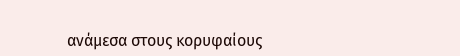ανάμεσα στους κορυφαίους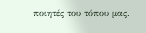ποιητές του τόπου μας.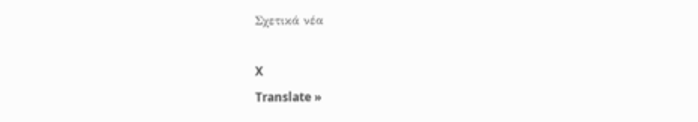Σχετικά νέα

X
Translate »